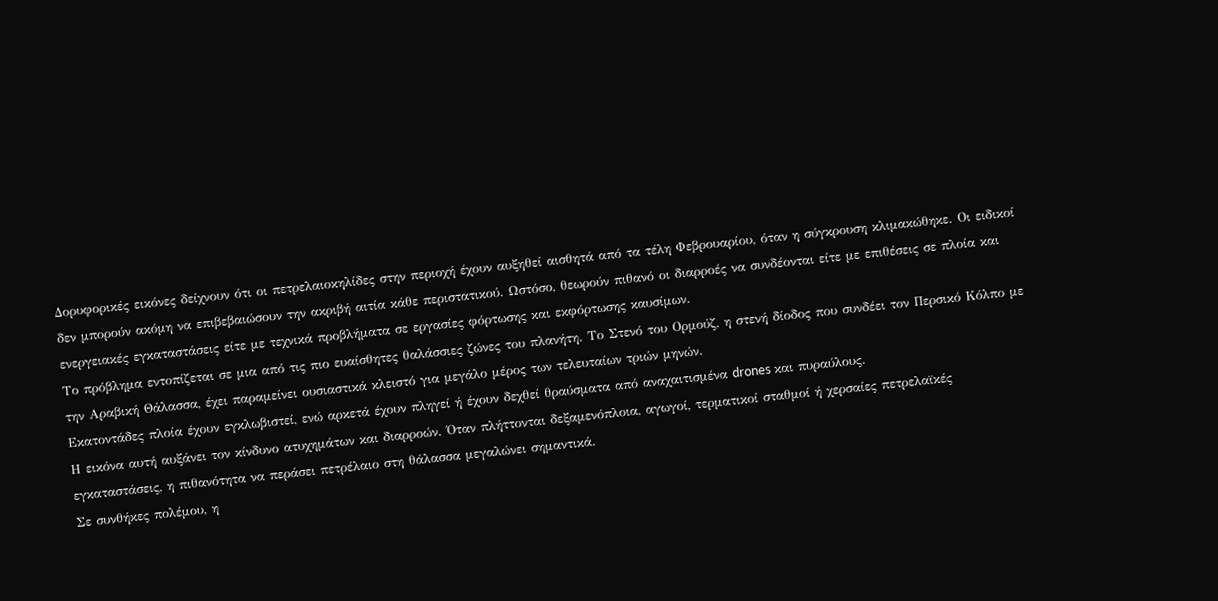Δορυφορικές εικόνες δείχνουν ότι οι πετρελαιοκηλίδες στην περιοχή έχουν αυξηθεί αισθητά από τα τέλη Φεβρουαρίου, όταν η σύγκρουση κλιμακώθηκε. Οι ειδικοί δεν μπορούν ακόμη να επιβεβαιώσουν την ακριβή αιτία κάθε περιστατικού. Ωστόσο, θεωρούν πιθανό οι διαρροές να συνδέονται είτε με επιθέσεις σε πλοία και ενεργειακές εγκαταστάσεις είτε με τεχνικά προβλήματα σε εργασίες φόρτωσης και εκφόρτωσης καυσίμων.
Το πρόβλημα εντοπίζεται σε μια από τις πιο ευαίσθητες θαλάσσιες ζώνες του πλανήτη. Το Στενό του Ορμούζ, η στενή δίοδος που συνδέει τον Περσικό Κόλπο με την Αραβική Θάλασσα, έχει παραμείνει ουσιαστικά κλειστό για μεγάλο μέρος των τελευταίων τριών μηνών.
Εκατοντάδες πλοία έχουν εγκλωβιστεί, ενώ αρκετά έχουν πληγεί ή έχουν δεχθεί θραύσματα από αναχαιτισμένα drones και πυραύλους.
Η εικόνα αυτή αυξάνει τον κίνδυνο ατυχημάτων και διαρροών. Όταν πλήττονται δεξαμενόπλοια, αγωγοί, τερματικοί σταθμοί ή χερσαίες πετρελαϊκές εγκαταστάσεις, η πιθανότητα να περάσει πετρέλαιο στη θάλασσα μεγαλώνει σημαντικά.
Σε συνθήκες πολέμου, η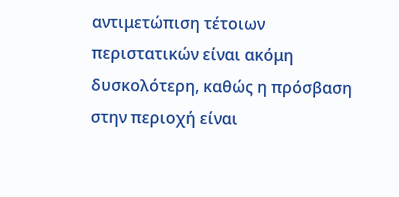αντιμετώπιση τέτοιων περιστατικών είναι ακόμη δυσκολότερη, καθώς η πρόσβαση στην περιοχή είναι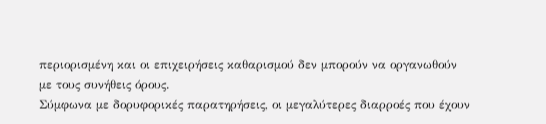περιορισμένη και οι επιχειρήσεις καθαρισμού δεν μπορούν να οργανωθούν με τους συνήθεις όρους.
Σύμφωνα με δορυφορικές παρατηρήσεις, οι μεγαλύτερες διαρροές που έχουν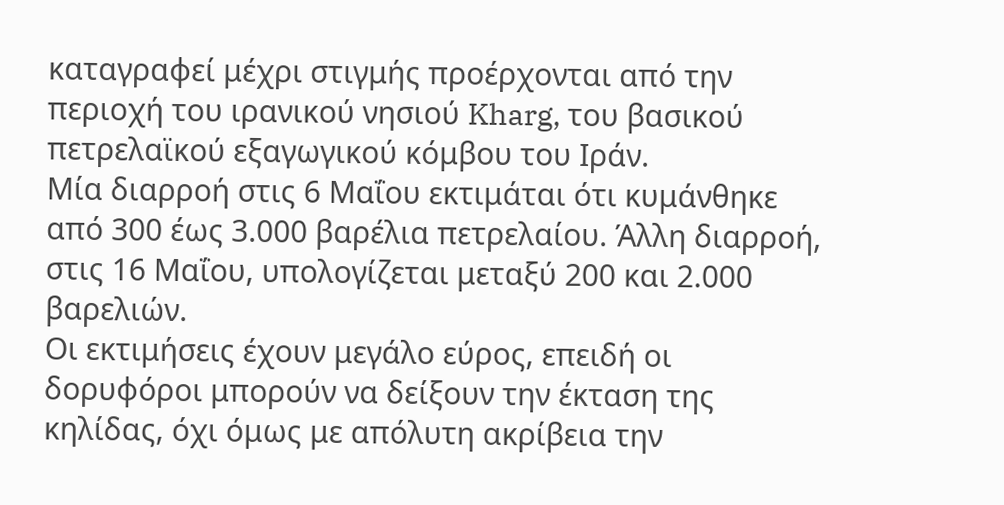καταγραφεί μέχρι στιγμής προέρχονται από την περιοχή του ιρανικού νησιού Kharg, του βασικού πετρελαϊκού εξαγωγικού κόμβου του Ιράν.
Μία διαρροή στις 6 Μαΐου εκτιμάται ότι κυμάνθηκε από 300 έως 3.000 βαρέλια πετρελαίου. Άλλη διαρροή, στις 16 Μαΐου, υπολογίζεται μεταξύ 200 και 2.000 βαρελιών.
Οι εκτιμήσεις έχουν μεγάλο εύρος, επειδή οι δορυφόροι μπορούν να δείξουν την έκταση της κηλίδας, όχι όμως με απόλυτη ακρίβεια την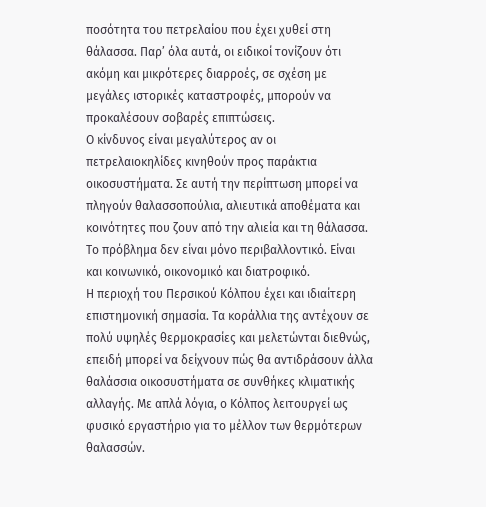ποσότητα του πετρελαίου που έχει χυθεί στη θάλασσα. Παρ’ όλα αυτά, οι ειδικοί τονίζουν ότι ακόμη και μικρότερες διαρροές, σε σχέση με μεγάλες ιστορικές καταστροφές, μπορούν να προκαλέσουν σοβαρές επιπτώσεις.
Ο κίνδυνος είναι μεγαλύτερος αν οι πετρελαιοκηλίδες κινηθούν προς παράκτια οικοσυστήματα. Σε αυτή την περίπτωση μπορεί να πληγούν θαλασσοπούλια, αλιευτικά αποθέματα και κοινότητες που ζουν από την αλιεία και τη θάλασσα. Το πρόβλημα δεν είναι μόνο περιβαλλοντικό. Είναι και κοινωνικό, οικονομικό και διατροφικό.
Η περιοχή του Περσικού Κόλπου έχει και ιδιαίτερη επιστημονική σημασία. Τα κοράλλια της αντέχουν σε πολύ υψηλές θερμοκρασίες και μελετώνται διεθνώς, επειδή μπορεί να δείχνουν πώς θα αντιδράσουν άλλα θαλάσσια οικοσυστήματα σε συνθήκες κλιματικής αλλαγής. Με απλά λόγια, ο Κόλπος λειτουργεί ως φυσικό εργαστήριο για το μέλλον των θερμότερων θαλασσών.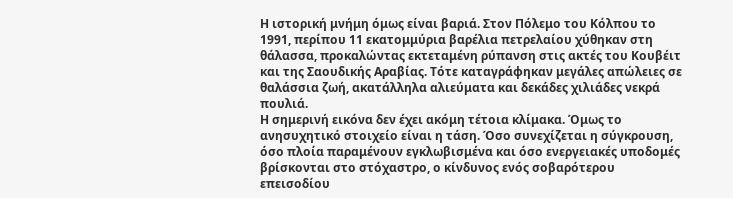Η ιστορική μνήμη όμως είναι βαριά. Στον Πόλεμο του Κόλπου το 1991, περίπου 11 εκατομμύρια βαρέλια πετρελαίου χύθηκαν στη θάλασσα, προκαλώντας εκτεταμένη ρύπανση στις ακτές του Κουβέιτ και της Σαουδικής Αραβίας. Τότε καταγράφηκαν μεγάλες απώλειες σε θαλάσσια ζωή, ακατάλληλα αλιεύματα και δεκάδες χιλιάδες νεκρά πουλιά.
Η σημερινή εικόνα δεν έχει ακόμη τέτοια κλίμακα. Όμως το ανησυχητικό στοιχείο είναι η τάση. Όσο συνεχίζεται η σύγκρουση, όσο πλοία παραμένουν εγκλωβισμένα και όσο ενεργειακές υποδομές βρίσκονται στο στόχαστρο, ο κίνδυνος ενός σοβαρότερου επεισοδίου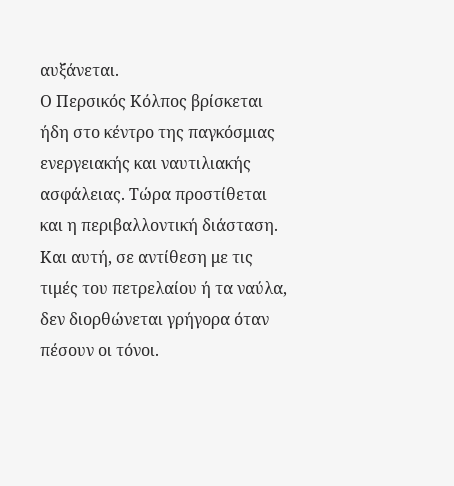αυξάνεται.
Ο Περσικός Κόλπος βρίσκεται ήδη στο κέντρο της παγκόσμιας ενεργειακής και ναυτιλιακής ασφάλειας. Τώρα προστίθεται και η περιβαλλοντική διάσταση. Και αυτή, σε αντίθεση με τις τιμές του πετρελαίου ή τα ναύλα, δεν διορθώνεται γρήγορα όταν πέσουν οι τόνοι.